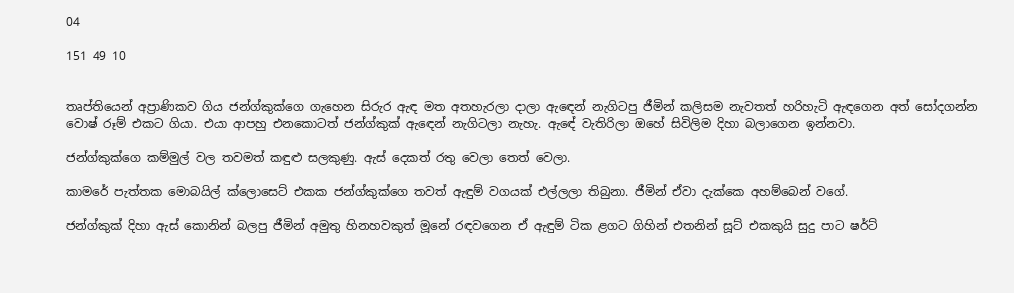04

151 49 10


තෘප්තියෙන් අප්‍රාණිකව ගිය ජන්ග්කුක්ගෙ ගැහෙන සිරුර ඇඳ මත අතහැරලා දාලා ඇඳෙන් නැගිටපු ජීමින් කලිසම නැවතත් හරිහැටි ඇඳගෙන අත් සෝදගන්න වොෂ් රූම් එකට ගියා. එයා ආපහු එනකොටත් ජන්ග්කුක් ඇඳෙන් නැගිටලා නැහැ. ඇඳේ වැතිරිලා ඔහේ සිවිලිම දිහා බලාගෙන ඉන්නවා.

ජන්ග්කුක්ගෙ කම්මුල් වල තවමත් කඳුළු සලකුණු. ඇස් දෙකත් රතු වෙලා තෙත් වෙලා.

කාමරේ පැත්තක මොබයිල් ක්ලොසෙට් එකක ජන්ග්කුක්ගෙ තවත් ඇඳුම් වගයක් එල්ලලා තිබුනා. ජීමින් ඒවා දැක්කෙ අහම්බෙන් වගේ.

ජන්ග්කුක් දිහා ඇස් කොනින් බලපු ජීමින් අමුතු හිනහවකුත් මූනේ රඳවගෙන ඒ ඇඳුම් ටික ළගට ගිහින් එතනින් සූට් එකකුයි සුදු පාට ෂර්ට්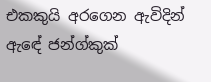එකකුයි අරගෙන ඇවිදින් ඇඳේ ජන්ග්කුක්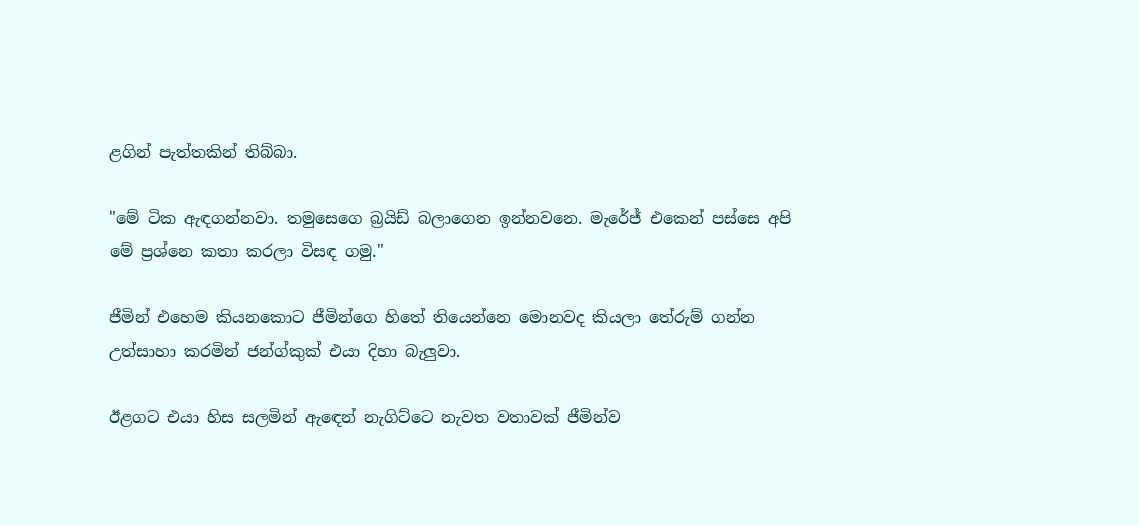ළගින් පැත්තකින් තිබ්බා.

"මේ ටික ඇඳගන්නවා. තමුසෙගෙ බ්‍රයිඩ් බලාගෙන ඉන්නවනෙ. මැරේජ් එකෙන් පස්සෙ අපි මේ ප්‍රශ්නෙ කතා කරලා විසඳ ගමු."

ජීමින් එහෙම කියනකොට ජීමින්ගෙ හිතේ තියෙන්නෙ මොනවද කියලා තේරුම් ගන්න උත්සාහා කරමින් ජන්ග්කුක් එයා දිහා බැලුවා.

ඊළගට එයා හිස සලමින් ඇඳෙන් නැගිට්ටෙ නැවත වතාවක් ජීමින්ව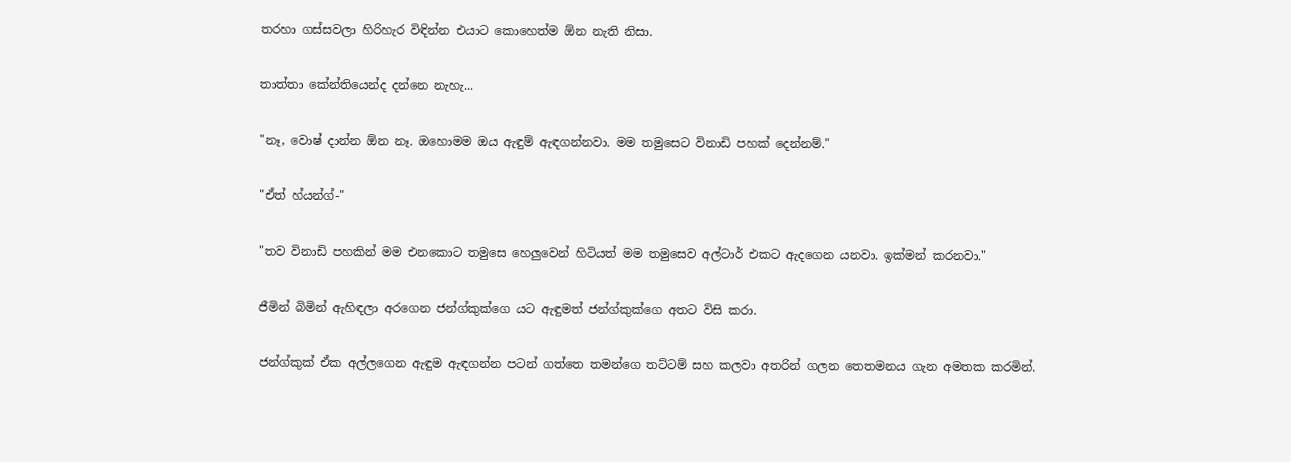තරහා ගස්සවලා හිරිහැර විඳින්න එයාට කොහෙත්ම ඕන නැති නිසා.

තාත්තා කේන්තියෙන්ද දන්නෙ නැහැ...

"නෑ, වොෂ් දාන්න ඕන නෑ. ඔහොමම ඔය ඇඳුම් ඇඳගන්නවා. මම තමුසෙට විනාඩි පහක් දෙන්නම්."

"ඒත් හ්යන්ග්-"

"තව විනාඩි පහකින් මම එනකොට තමුසෙ හෙලුවෙන් හිටියත් මම තමුසෙව අල්ටාර් එකට ඇදගෙන යනවා. ඉක්මන් කරනවා."

ජීමින් බිමින් ඇහිඳලා අරගෙන ජන්ග්කුක්ගෙ යට ඇඳුමත් ජන්ග්කුක්ගෙ අතට විසි කරා.

ජන්ග්කුක් ඒක අල්ලගෙන ඇඳුම ඇඳගන්න පටන් ගත්තෙ තමන්ගෙ තට්ටම් සහ කලවා අතරින් ගලන තෙතමනය ගැන අමතක කරමින්.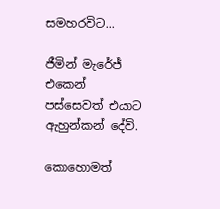සමහරවිට...

ජීමින් මැරේජ් එකෙන් පස්සෙවත් එයාට ඇහුන්කන් දේවි.

කොහොමත්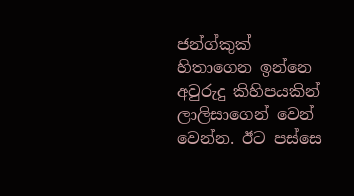ජන්ග්කුක් හිතාගෙන ඉන්නෙ අවුරුදු කිහිපයකින් ලාලිසාගෙන් වෙන් වෙන්න. ඊට පස්සෙ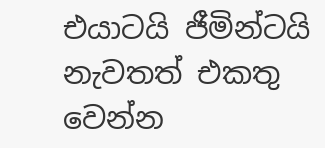එයාටයි ජීමින්ටයි නැවතත් එකතු වෙන්න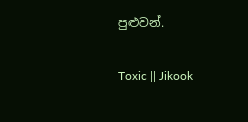පුළුවන්.

Toxic || Jikook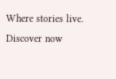Where stories live. Discover now